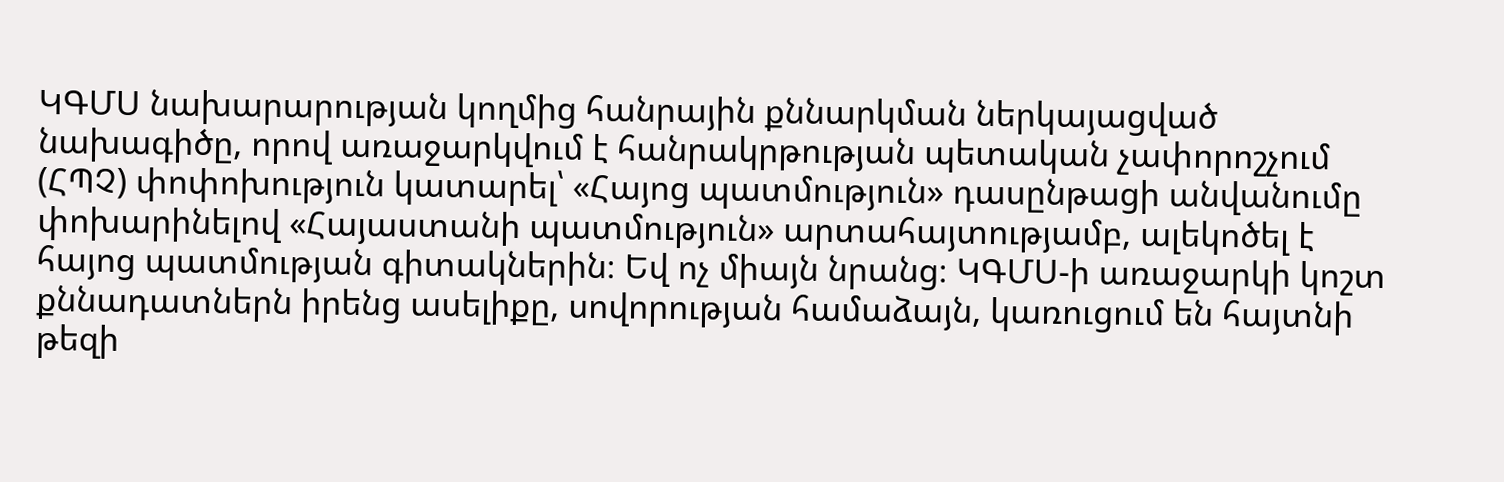ԿԳՄՍ նախարարության կողմից հանրային քննարկման ներկայացված նախագիծը, որով առաջարկվում է հանրակրթության պետական չափորոշչում (ՀՊՉ) փոփոխություն կատարել՝ «Հայոց պատմություն» դասընթացի անվանումը փոխարինելով «Հայաստանի պատմություն» արտահայտությամբ, ալեկոծել է հայոց պատմության գիտակներին։ Եվ ոչ միայն նրանց։ ԿԳՄՍ-ի առաջարկի կոշտ քննադատներն իրենց ասելիքը, սովորության համաձայն, կառուցում են հայտնի թեզի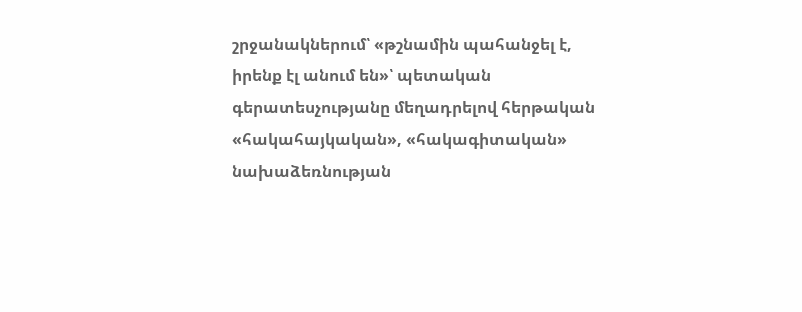շրջանակներում՝ «թշնամին պահանջել է, իրենք էլ անում են»՝ պետական գերատեսչությանը մեղադրելով հերթական «հակահայկական», «հակագիտական» նախաձեռնության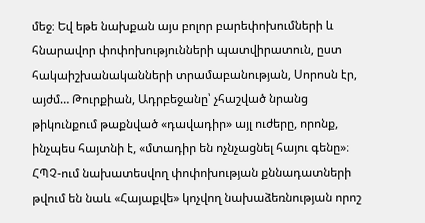մեջ։ Եվ եթե նախքան այս բոլոր բարեփոխումների և հնարավոր փոփոխությունների պատվիրատուն, ըստ հակաիշխանականների տրամաբանության, Սորոսն էր, այժմ… Թուրքիան, Ադրբեջանը՝ չհաշված նրանց թիկունքում թաքնված «դավադիր» այլ ուժերը, որոնք, ինչպես հայտնի է, «մտադիր են ոչնչացնել հայու գենը»։
ՀՊՉ-ում նախատեսվող փոփոխության քննադատների թվում են նաև «Հայաքվե» կոչվող նախաձեռնության որոշ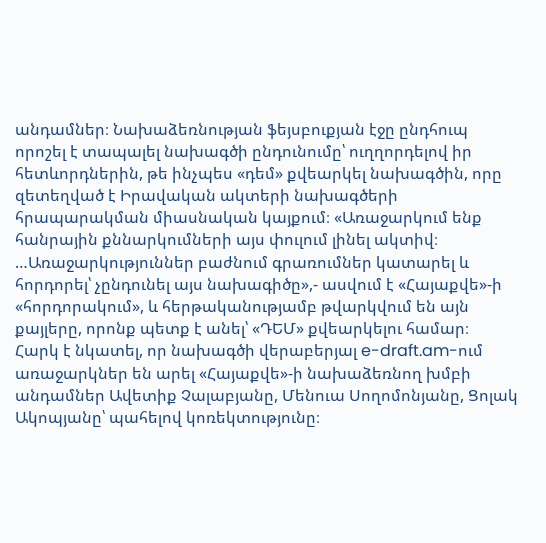անդամներ։ Նախաձեռնության ֆեյսբուքյան էջը ընդհուպ որոշել է տապալել նախագծի ընդունումը՝ ուղղորդելով իր հետևորդներին, թե ինչպես «դեմ» քվեարկել նախագծին, որը զետեղված է Իրավական ակտերի նախագծերի հրապարակման միասնական կայքում։ «Առաջարկում ենք հանրային քննարկումների այս փուլում լինել ակտիվ։ …Առաջարկություններ բաժնում գրառումներ կատարել և հորդորել՝ չընդունել այս նախագիծը»,- ասվում է «Հայաքվե»-ի «հորդորակում», և հերթականությամբ թվարկվում են այն քայլերը, որոնք պետք է անել՝ «ԴԵՄ» քվեարկելու համար։
Հարկ է նկատել, որ նախագծի վերաբերյալ e-draft.am-ում առաջարկներ են արել «Հայաքվե»-ի նախաձեռնող խմբի անդամներ Ավետիք Չալաբյանը, Մենուա Սողոմոնյանը, Ցոլակ Ակոպյանը՝ պահելով կոռեկտությունը։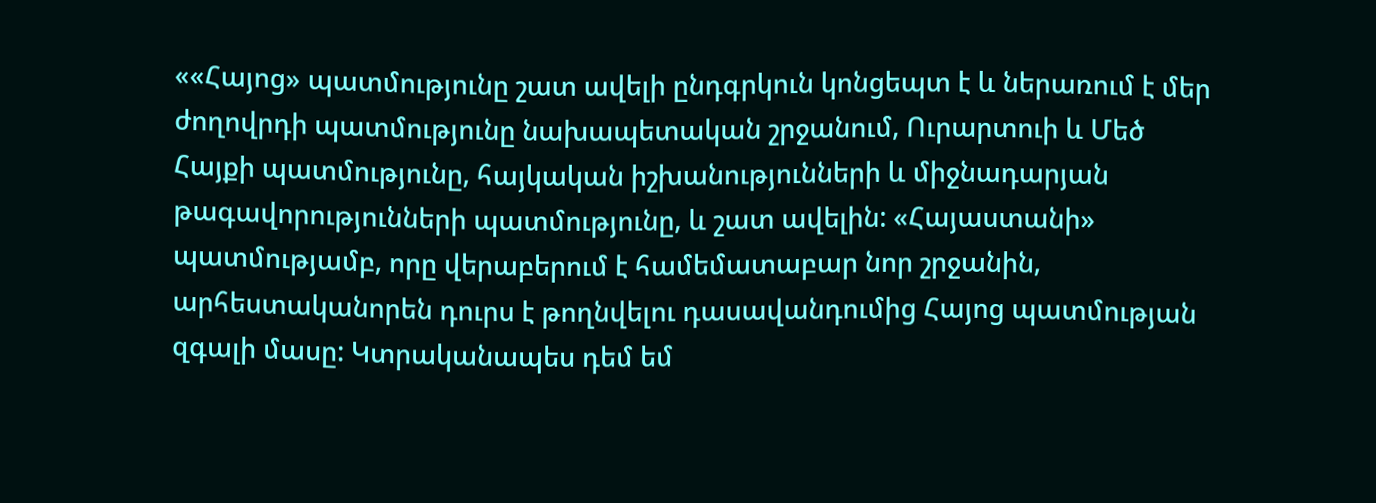««Հայոց» պատմությունը շատ ավելի ընդգրկուն կոնցեպտ է և ներառում է մեր ժողովրդի պատմությունը նախապետական շրջանում, Ուրարտուի և Մեծ Հայքի պատմությունը, հայկական իշխանությունների և միջնադարյան թագավորությունների պատմությունը, և շատ ավելին: «Հայաստանի» պատմությամբ, որը վերաբերում է համեմատաբար նոր շրջանին, արհեստականորեն դուրս է թողնվելու դասավանդումից Հայոց պատմության զգալի մասը: Կտրականապես դեմ եմ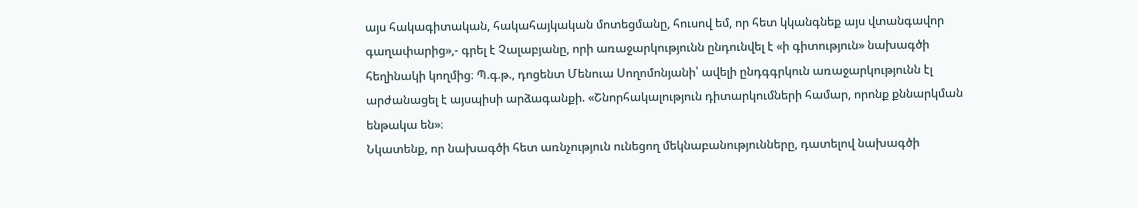այս հակագիտական, հակահայկական մոտեցմանը, հուսով եմ, որ հետ կկանգնեք այս վտանգավոր գաղափարից»,- գրել է Չալաբյանը, որի առաջարկությունն ընդունվել է «ի գիտություն» նախագծի հեղինակի կողմից։ Պ.գ.թ., դոցենտ Մենուա Սողոմոնյանի՝ ավելի ընդգգրկուն առաջարկությունն էլ արժանացել է այսպիսի արձագանքի. «Շնորհակալություն դիտարկումների համար, որոնք քննարկման ենթակա են»։
Նկատենք, որ նախագծի հետ առնչություն ունեցող մեկնաբանությունները, դատելով նախագծի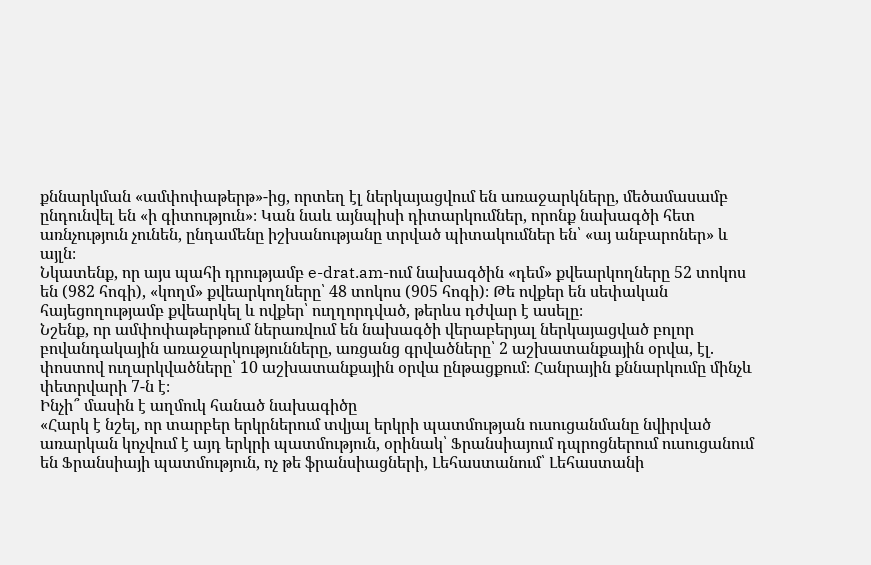քննարկման «ամփոփաթերթ»-ից, որտեղ էլ ներկայացվում են առաջարկները, մեծամասամբ ընդունվել են «ի գիտություն»։ Կան նաև այնպիսի դիտարկումներ, որոնք նախագծի հետ առնչություն չունեն, ընդամենը իշխանությանը տրված պիտակումներ են՝ «այ անբարոներ» և այլն։
Նկատենք, որ այս պահի դրությամբ e-drat.am-ում նախագծին «դեմ» քվեարկողները 52 տոկոս են (982 հոգի), «կողմ» քվեարկողները՝ 48 տոկոս (905 հոգի)։ Թե ովքեր են սեփական հայեցողությամբ քվեարկել և ովքեր՝ ուղղորդված, թերևս դժվար է ասելը։
Նշենք, որ ամփոփաթերթում ներառվում են նախագծի վերաբերյալ ներկայացված բոլոր բովանդակային առաջարկությունները, առցանց գրվածները՝ 2 աշխատանքային օրվա, էլ. փոստով ուղարկվածները՝ 10 աշխատանքային օրվա ընթացքում։ Հանրային քննարկումը մինչև փետրվարի 7-ն է։
Ինչի՞ մասին է աղմուկ հանած նախագիծը
«Հարկ է նշել, որ տարբեր երկրներում տվյալ երկրի պատմության ուսուցանմանը նվիրված առարկան կոչվում է այդ երկրի պատմություն, օրինակ՝ Ֆրանսիայում դպրոցներում ուսուցանում են Ֆրանսիայի պատմություն, ոչ թե ֆրանսիացների, Լեհաստանում՝ Լեհաստանի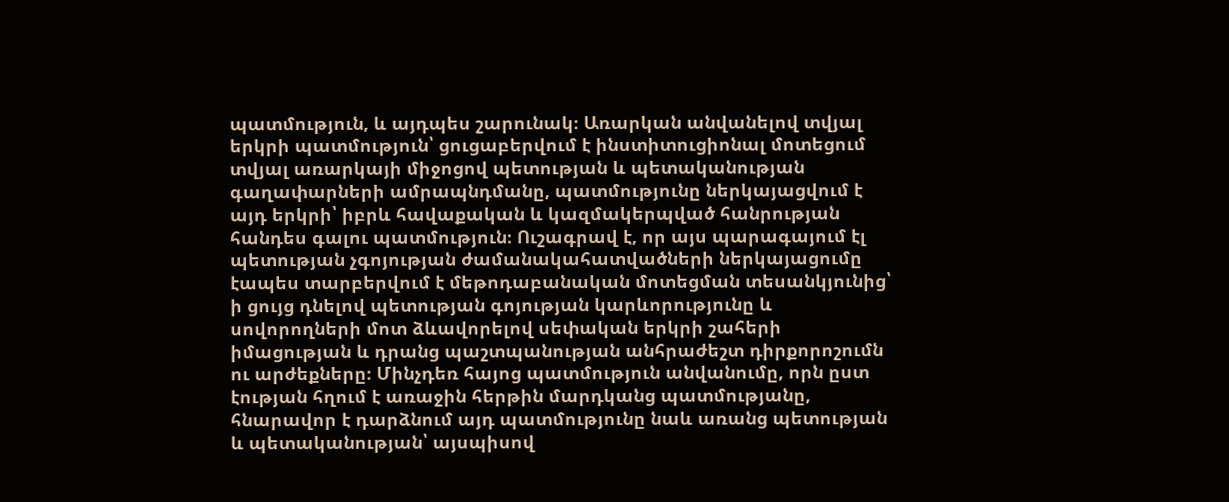պատմություն, և այդպես շարունակ։ Առարկան անվանելով տվյալ երկրի պատմություն՝ ցուցաբերվում է ինստիտուցիոնալ մոտեցում տվյալ առարկայի միջոցով պետության և պետականության գաղափարների ամրապնդմանը, պատմությունը ներկայացվում է այդ երկրի՝ իբրև հավաքական և կազմակերպված հանրության հանդես գալու պատմություն։ Ուշագրավ է, որ այս պարագայում էլ պետության չգոյության ժամանակահատվածների ներկայացումը էապես տարբերվում է մեթոդաբանական մոտեցման տեսանկյունից՝ ի ցույց դնելով պետության գոյության կարևորությունը և սովորողների մոտ ձևավորելով սեփական երկրի շահերի իմացության և դրանց պաշտպանության անհրաժեշտ դիրքորոշումն ու արժեքները։ Մինչդեռ հայոց պատմություն անվանումը, որն ըստ էության հղում է առաջին հերթին մարդկանց պատմությանը, հնարավոր է դարձնում այդ պատմությունը նաև առանց պետության և պետականության՝ այսպիսով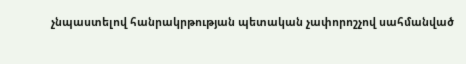չնպաստելով հանրակրթության պետական չափորոշչով սահմանված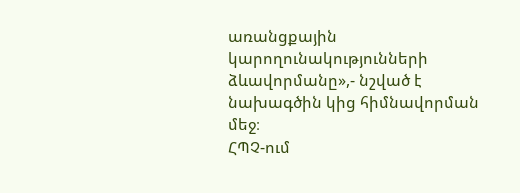առանցքային կարողունակությունների ձևավորմանը»,- նշված է նախագծին կից հիմնավորման մեջ։
ՀՊՉ-ում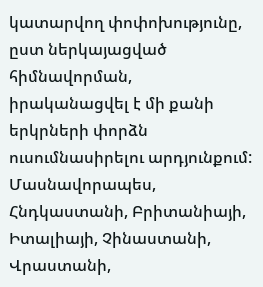կատարվող փոփոխությունը, ըստ ներկայացված հիմնավորման, իրականացվել է մի քանի երկրների փորձն ուսումնասիրելու արդյունքում:
Մասնավորապես, Հնդկաստանի, Բրիտանիայի, Իտալիայի, Չինաստանի, Վրաստանի,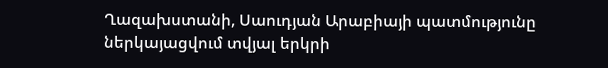Ղազախստանի, Սաուդյան Արաբիայի պատմությունը ներկայացվում տվյալ երկրի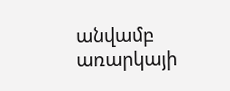անվամբ առարկայի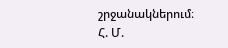շրջանակներում։
Հ. Մ.